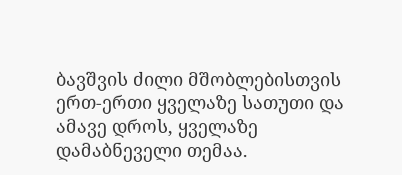ბავშვის ძილი მშობლებისთვის ერთ-ერთი ყველაზე სათუთი და ამავე დროს, ყველაზე დამაბნეველი თემაა.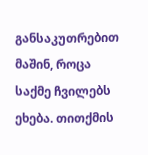განსაკუთრებით მაშინ, როცა საქმე ჩვილებს ეხება. თითქმის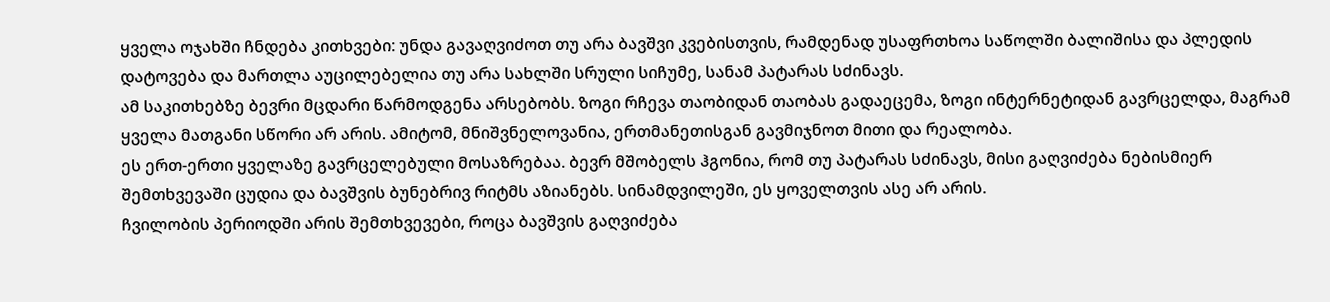ყველა ოჯახში ჩნდება კითხვები: უნდა გავაღვიძოთ თუ არა ბავშვი კვებისთვის, რამდენად უსაფრთხოა საწოლში ბალიშისა და პლედის დატოვება და მართლა აუცილებელია თუ არა სახლში სრული სიჩუმე, სანამ პატარას სძინავს.
ამ საკითხებზე ბევრი მცდარი წარმოდგენა არსებობს. ზოგი რჩევა თაობიდან თაობას გადაეცემა, ზოგი ინტერნეტიდან გავრცელდა, მაგრამ ყველა მათგანი სწორი არ არის. ამიტომ, მნიშვნელოვანია, ერთმანეთისგან გავმიჯნოთ მითი და რეალობა.
ეს ერთ-ერთი ყველაზე გავრცელებული მოსაზრებაა. ბევრ მშობელს ჰგონია, რომ თუ პატარას სძინავს, მისი გაღვიძება ნებისმიერ შემთხვევაში ცუდია და ბავშვის ბუნებრივ რიტმს აზიანებს. სინამდვილეში, ეს ყოველთვის ასე არ არის.
ჩვილობის პერიოდში არის შემთხვევები, როცა ბავშვის გაღვიძება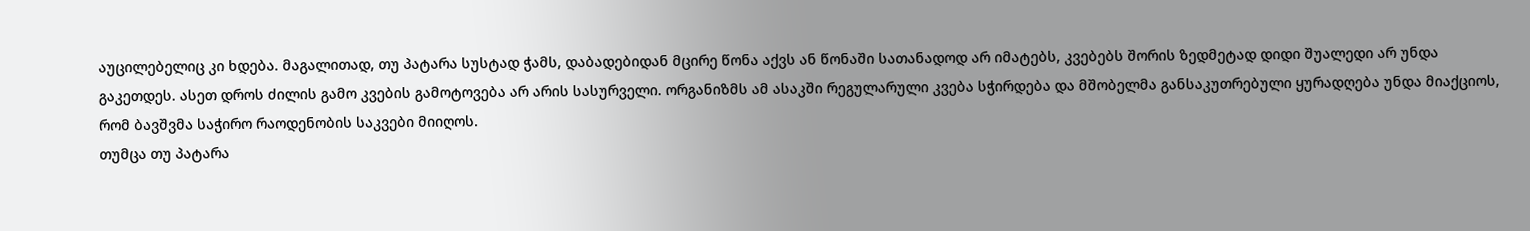აუცილებელიც კი ხდება. მაგალითად, თუ პატარა სუსტად ჭამს, დაბადებიდან მცირე წონა აქვს ან წონაში სათანადოდ არ იმატებს, კვებებს შორის ზედმეტად დიდი შუალედი არ უნდა გაკეთდეს. ასეთ დროს ძილის გამო კვების გამოტოვება არ არის სასურველი. ორგანიზმს ამ ასაკში რეგულარული კვება სჭირდება და მშობელმა განსაკუთრებული ყურადღება უნდა მიაქციოს, რომ ბავშვმა საჭირო რაოდენობის საკვები მიიღოს.
თუმცა თუ პატარა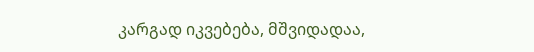კარგად იკვებება, მშვიდადაა,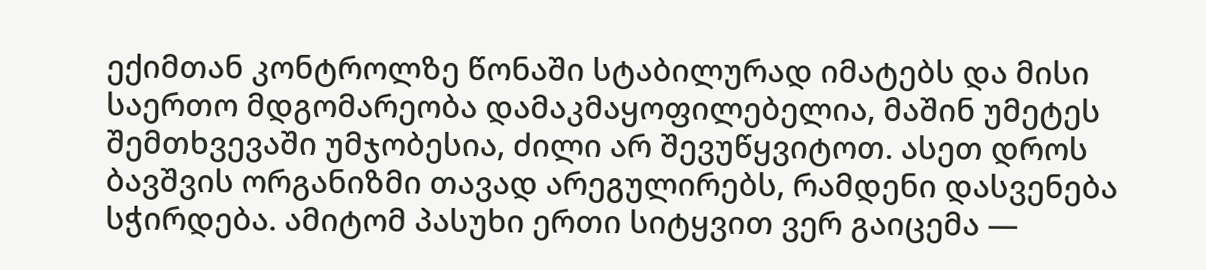ექიმთან კონტროლზე წონაში სტაბილურად იმატებს და მისი საერთო მდგომარეობა დამაკმაყოფილებელია, მაშინ უმეტეს შემთხვევაში უმჯობესია, ძილი არ შევუწყვიტოთ. ასეთ დროს ბავშვის ორგანიზმი თავად არეგულირებს, რამდენი დასვენება სჭირდება. ამიტომ პასუხი ერთი სიტყვით ვერ გაიცემა —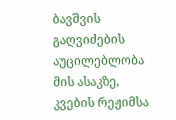ბავშვის გაღვიძების აუცილებლობა მის ასაკზე, კვების რეჟიმსა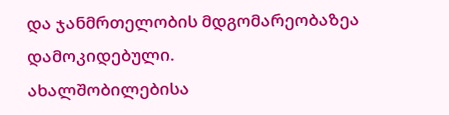და ჯანმრთელობის მდგომარეობაზეა დამოკიდებული.
ახალშობილებისა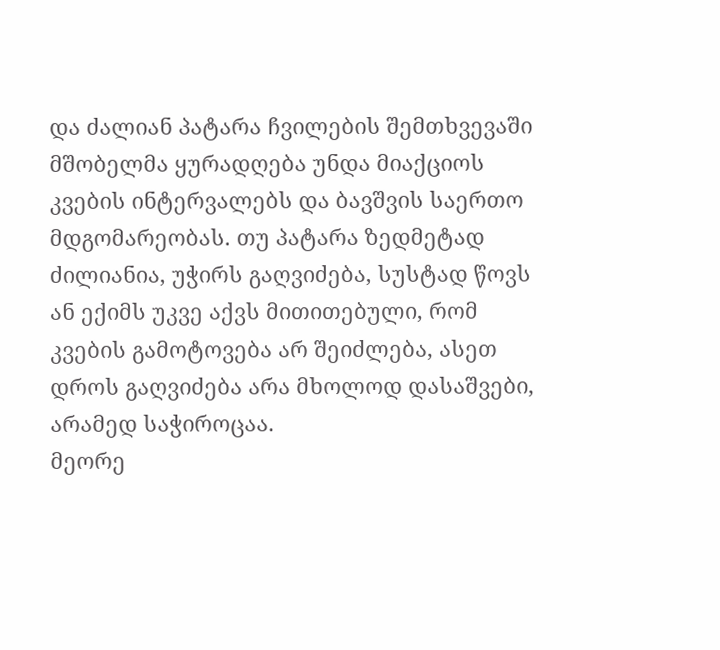და ძალიან პატარა ჩვილების შემთხვევაში მშობელმა ყურადღება უნდა მიაქციოს კვების ინტერვალებს და ბავშვის საერთო მდგომარეობას. თუ პატარა ზედმეტად ძილიანია, უჭირს გაღვიძება, სუსტად წოვს ან ექიმს უკვე აქვს მითითებული, რომ კვების გამოტოვება არ შეიძლება, ასეთ დროს გაღვიძება არა მხოლოდ დასაშვები, არამედ საჭიროცაა.
მეორე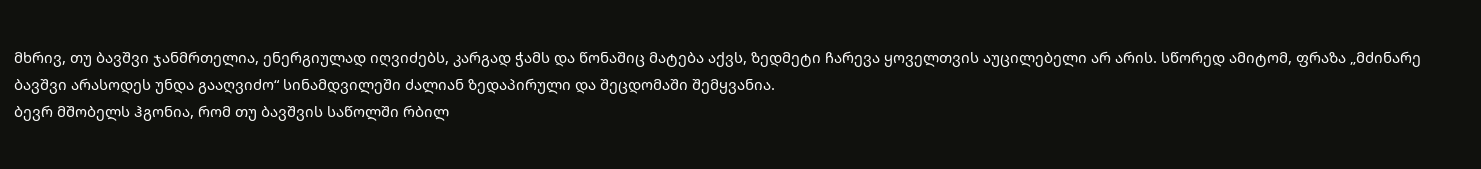მხრივ, თუ ბავშვი ჯანმრთელია, ენერგიულად იღვიძებს, კარგად ჭამს და წონაშიც მატება აქვს, ზედმეტი ჩარევა ყოველთვის აუცილებელი არ არის. სწორედ ამიტომ, ფრაზა „მძინარე ბავშვი არასოდეს უნდა გააღვიძო“ სინამდვილეში ძალიან ზედაპირული და შეცდომაში შემყვანია.
ბევრ მშობელს ჰგონია, რომ თუ ბავშვის საწოლში რბილ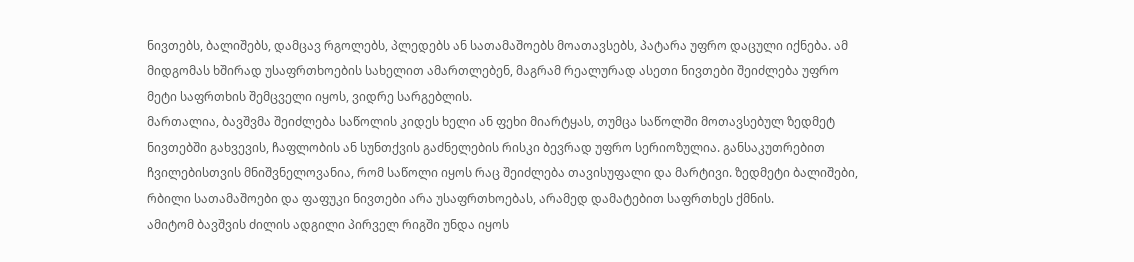ნივთებს, ბალიშებს, დამცავ რგოლებს, პლედებს ან სათამაშოებს მოათავსებს, პატარა უფრო დაცული იქნება. ამ მიდგომას ხშირად უსაფრთხოების სახელით ამართლებენ, მაგრამ რეალურად ასეთი ნივთები შეიძლება უფრო მეტი საფრთხის შემცველი იყოს, ვიდრე სარგებლის.
მართალია, ბავშვმა შეიძლება საწოლის კიდეს ხელი ან ფეხი მიარტყას, თუმცა საწოლში მოთავსებულ ზედმეტ ნივთებში გახვევის, ჩაფლობის ან სუნთქვის გაძნელების რისკი ბევრად უფრო სერიოზულია. განსაკუთრებით ჩვილებისთვის მნიშვნელოვანია, რომ საწოლი იყოს რაც შეიძლება თავისუფალი და მარტივი. ზედმეტი ბალიშები, რბილი სათამაშოები და ფაფუკი ნივთები არა უსაფრთხოებას, არამედ დამატებით საფრთხეს ქმნის.
ამიტომ ბავშვის ძილის ადგილი პირველ რიგში უნდა იყოს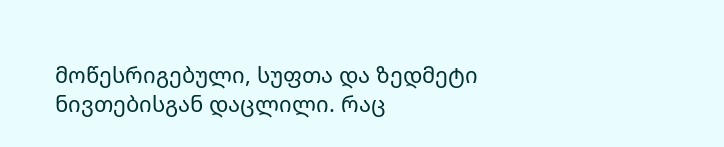მოწესრიგებული, სუფთა და ზედმეტი ნივთებისგან დაცლილი. რაც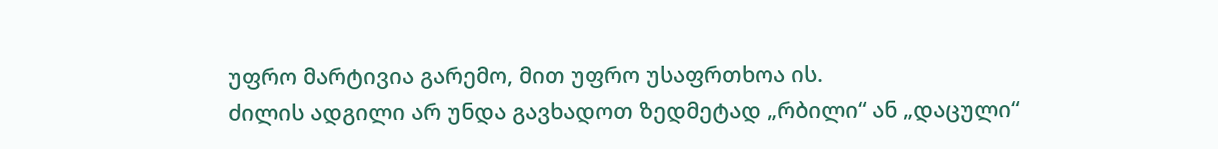უფრო მარტივია გარემო, მით უფრო უსაფრთხოა ის.
ძილის ადგილი არ უნდა გავხადოთ ზედმეტად „რბილი“ ან „დაცული“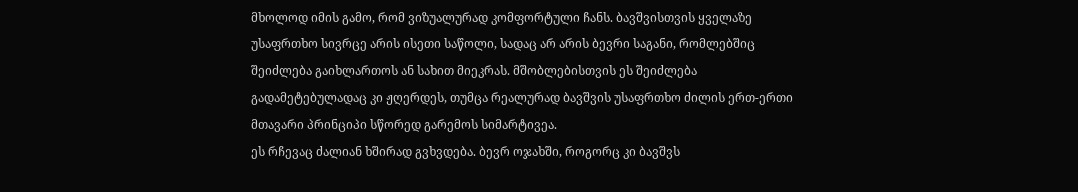მხოლოდ იმის გამო, რომ ვიზუალურად კომფორტული ჩანს. ბავშვისთვის ყველაზე უსაფრთხო სივრცე არის ისეთი საწოლი, სადაც არ არის ბევრი საგანი, რომლებშიც შეიძლება გაიხლართოს ან სახით მიეკრას. მშობლებისთვის ეს შეიძლება გადამეტებულადაც კი ჟღერდეს, თუმცა რეალურად ბავშვის უსაფრთხო ძილის ერთ-ერთი მთავარი პრინციპი სწორედ გარემოს სიმარტივეა.
ეს რჩევაც ძალიან ხშირად გვხვდება. ბევრ ოჯახში, როგორც კი ბავშვს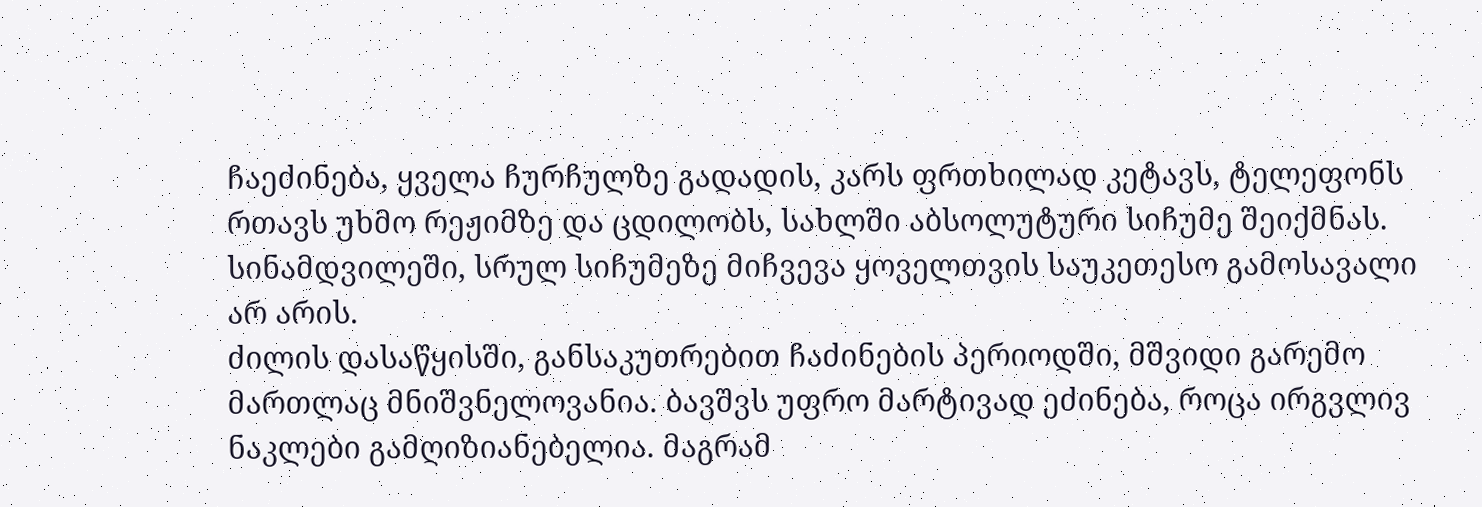ჩაეძინება, ყველა ჩურჩულზე გადადის, კარს ფრთხილად კეტავს, ტელეფონს რთავს უხმო რეჟიმზე და ცდილობს, სახლში აბსოლუტური სიჩუმე შეიქმნას. სინამდვილეში, სრულ სიჩუმეზე მიჩვევა ყოველთვის საუკეთესო გამოსავალი არ არის.
ძილის დასაწყისში, განსაკუთრებით ჩაძინების პერიოდში, მშვიდი გარემო მართლაც მნიშვნელოვანია. ბავშვს უფრო მარტივად ეძინება, როცა ირგვლივ ნაკლები გამღიზიანებელია. მაგრამ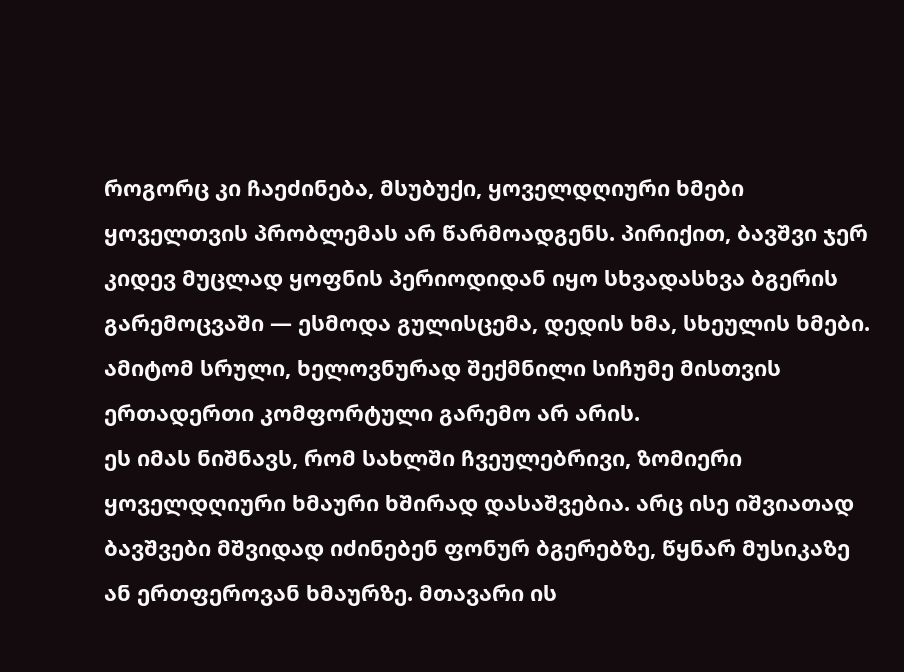როგორც კი ჩაეძინება, მსუბუქი, ყოველდღიური ხმები ყოველთვის პრობლემას არ წარმოადგენს. პირიქით, ბავშვი ჯერ კიდევ მუცლად ყოფნის პერიოდიდან იყო სხვადასხვა ბგერის გარემოცვაში — ესმოდა გულისცემა, დედის ხმა, სხეულის ხმები. ამიტომ სრული, ხელოვნურად შექმნილი სიჩუმე მისთვის ერთადერთი კომფორტული გარემო არ არის.
ეს იმას ნიშნავს, რომ სახლში ჩვეულებრივი, ზომიერი ყოველდღიური ხმაური ხშირად დასაშვებია. არც ისე იშვიათად ბავშვები მშვიდად იძინებენ ფონურ ბგერებზე, წყნარ მუსიკაზე ან ერთფეროვან ხმაურზე. მთავარი ის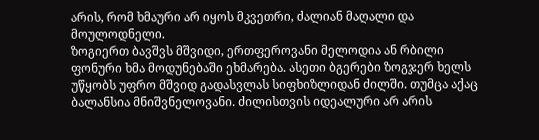არის, რომ ხმაური არ იყოს მკვეთრი, ძალიან მაღალი და მოულოდნელი.
ზოგიერთ ბავშვს მშვიდი, ერთფეროვანი მელოდია ან რბილი ფონური ხმა მოდუნებაში ეხმარება. ასეთი ბგერები ზოგჯერ ხელს უწყობს უფრო მშვიდ გადასვლას სიფხიზლიდან ძილში. თუმცა აქაც ბალანსია მნიშვნელოვანი. ძილისთვის იდეალური არ არის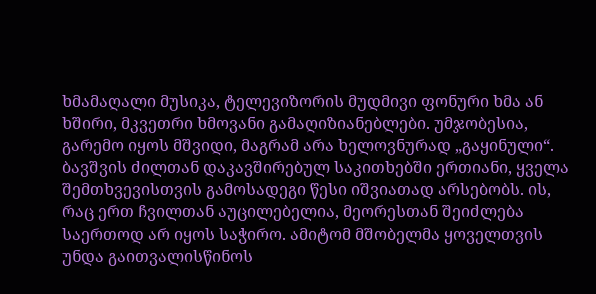ხმამაღალი მუსიკა, ტელევიზორის მუდმივი ფონური ხმა ან ხშირი, მკვეთრი ხმოვანი გამაღიზიანებლები. უმჯობესია, გარემო იყოს მშვიდი, მაგრამ არა ხელოვნურად „გაყინული“.
ბავშვის ძილთან დაკავშირებულ საკითხებში ერთიანი, ყველა შემთხვევისთვის გამოსადეგი წესი იშვიათად არსებობს. ის, რაც ერთ ჩვილთან აუცილებელია, მეორესთან შეიძლება საერთოდ არ იყოს საჭირო. ამიტომ მშობელმა ყოველთვის უნდა გაითვალისწინოს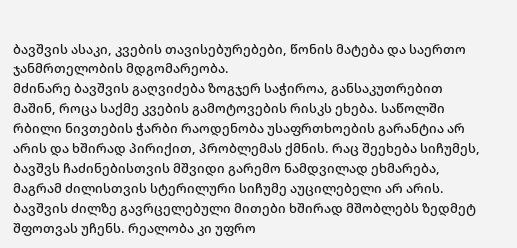ბავშვის ასაკი, კვების თავისებურებები, წონის მატება და საერთო ჯანმრთელობის მდგომარეობა.
მძინარე ბავშვის გაღვიძება ზოგჯერ საჭიროა, განსაკუთრებით მაშინ, როცა საქმე კვების გამოტოვების რისკს ეხება. საწოლში რბილი ნივთების ჭარბი რაოდენობა უსაფრთხოების გარანტია არ არის და ხშირად პირიქით, პრობლემას ქმნის. რაც შეეხება სიჩუმეს, ბავშვს ჩაძინებისთვის მშვიდი გარემო ნამდვილად ეხმარება, მაგრამ ძილისთვის სტერილური სიჩუმე აუცილებელი არ არის.
ბავშვის ძილზე გავრცელებული მითები ხშირად მშობლებს ზედმეტ შფოთვას უჩენს. რეალობა კი უფრო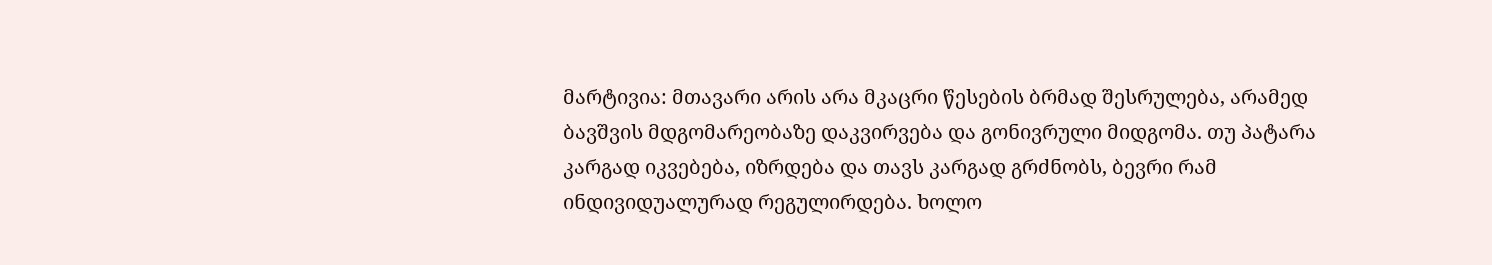მარტივია: მთავარი არის არა მკაცრი წესების ბრმად შესრულება, არამედ ბავშვის მდგომარეობაზე დაკვირვება და გონივრული მიდგომა. თუ პატარა კარგად იკვებება, იზრდება და თავს კარგად გრძნობს, ბევრი რამ ინდივიდუალურად რეგულირდება. ხოლო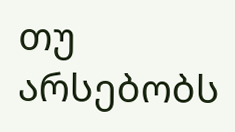თუ არსებობს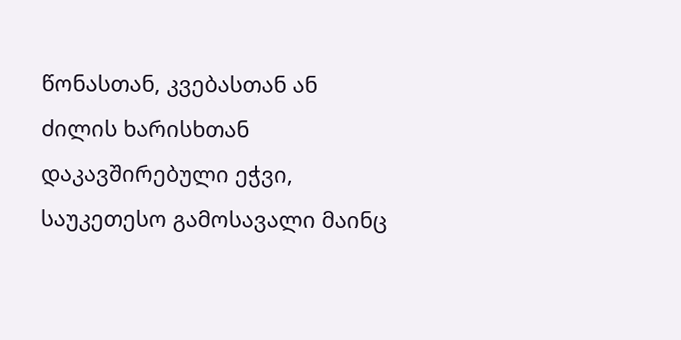წონასთან, კვებასთან ან ძილის ხარისხთან დაკავშირებული ეჭვი, საუკეთესო გამოსავალი მაინც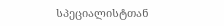სპეციალისტთან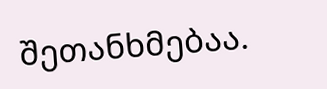შეთანხმებაა.